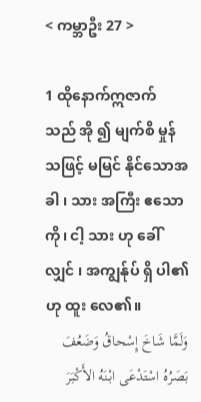< ကမ္ဘာဦး 27 >

1 ထိုနောက်ဣဇာက် သည် အို ၍ မျက်စိ မှုန် သဖြင့် မမြင် နိုင်သောအခါ ၊ သား အကြီး ဧသော ကို၊ ငါ့ သား ဟု ခေါ် လျှင် ၊ အကျွန်ုပ် ရှိ ပါ၏ဟု ထူး လေ၏။
وَلَمَّا شَاخَ إِسْحاقُ وَضَعُفَ بَصَرُهُ اسْتَدْعَى ابْنَهُ الأَكْبَرَ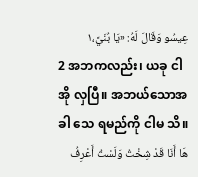عِيسُو وَقَالَ لَهُ: «يَا بُنَيَّ،١
2 အဘကလည်း၊ ယခု ငါအို လှပြီ။ အဘယ်သောအခါ သေ ရမည်ကို ငါမ သိ။
هَا أَنَا قَدْ شِخْتُ وَلَسْتُ أَعْرِفُ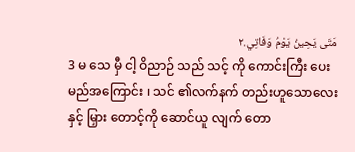مَتَى يَحِينُ يَوْمُ وَفَاتِي.٢
3 မ သေ မှီ ငါ့ ဝိညာဉ် သည် သင့် ကို ကောင်းကြီး ပေးမည်အကြောင်း ၊ သင် ၏လက်နက် တည်းဟူသောလေး နှင့် မြှား တောင့်ကို ဆောင်ယူ လျက် တော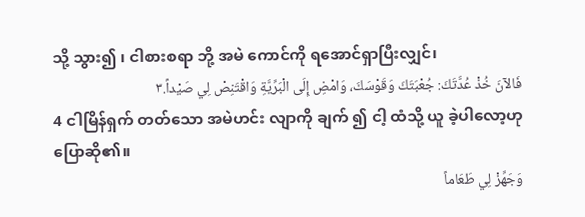သို့ သွား၍ ၊ ငါစားစရာ ဘို့ အမဲ ကောင်ကို ရအောင်ရှာပြီးလျှင်၊
فَالآنَ خُذْ عُدَّتَكَ: جُعْبَتَكَ وَقَوْسَكَ، وَامْضِ إِلَى الْبَرِّيَّةِ وَاقْتَنِصْ لِي صَيْداً.٣
4 ငါမြိန်ရှက် တတ်သော အမဲဟင်း လျာကို ချက် ၍ ငါ့ ထံသို့ ယူ ခဲ့ပါလော့ဟု ပြောဆို၏။
وَجَهِّزْ لِي طَعَاماً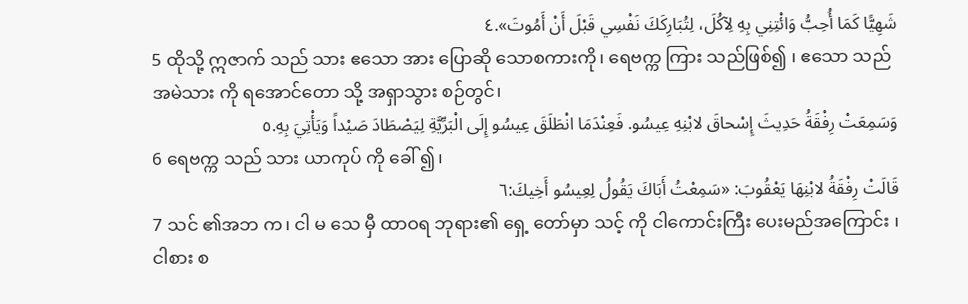شَهِيًّا كَمَا أُحِبُّ وَائْتِنِي بِهِ لِآكُلَ، لِتُبَارِكَكَ نَفْسِي قَبْلَ أَنْ أَمُوتَ».٤
5 ထိုသို့ ဣဇာက် သည် သား ဧသော အား ပြောဆို သောစကားကို၊ ရေဗက္က ကြား သည်ဖြစ်၍ ၊ ဧသော သည် အမဲသား ကို ရအောင်တော သို့ အရှာသွား စဉ်တွင်၊
وَسَمِعَتْ رِفْقَةُ حَدِيثَ إِسْحاقَ لابْنِهِ عِيسُو. فَعِنْدَمَا انْطَلَقَ عِيسُو إِلَى الْبَرِّيَّةِ لِيَصْطَادَ صَيْداً وَيَأْتِيَ بِهِ.٥
6 ရေဗက္က သည် သား ယာကုပ် ကို ခေါ် ၍၊
قَالَتْ رِفْقَةُ لابْنِهَا يَعْقُوبَ: «سَمِعْتُ أَبَاكَ يَقُولُ لِعِيسُو أَخِيكَ:٦
7 သင် ၏အဘ က၊ ငါ မ သေ မှီ ထာဝရ ဘုရား၏ ရှေ့ တော်မှာ သင့် ကို ငါကောင်းကြီး ပေးမည်အကြောင်း ၊ ငါစား စ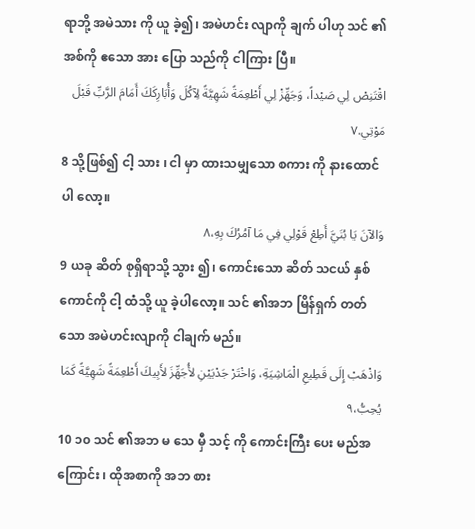ရာဘို့ အမဲသား ကို ယူ ခဲ့၍၊ အမဲဟင်း လျာကို ချက် ပါဟု သင် ၏အစ်ကို ဧသော အား ပြော သည်ကို ငါကြား ပြီ။
اقْتَنِصْ لِي صَيْداً، وَجَهِّزْ لِي أَطْعِمَةً شَهِيَّةً لِآكُلَ وَأُبَارِكَكَ أَمَامَ الرَّبِّ قَبْلَ مَوْتِي.٧
8 သို့ဖြစ်၍ ငါ့ သား ၊ ငါ မှာ ထားသမျှသော စကား ကို နားထောင် ပါ လော့။
وَالآنَ يَا بُنَيَّ أَطِعْ قَوْلِي فِي مَا آمُرُكَ بِهِ،٨
9 ယခု ဆိတ် စုရှိရာသို့ သွား ၍၊ ကောင်းသော ဆိတ် သငယ် နှစ် ကောင်ကို ငါ့ ထံသို့ ယူ ခဲ့ပါလော့။ သင် ၏အဘ မြိန်ရှက် တတ်သော အမဲဟင်းလျာကို ငါချက် မည်။
وَاذْهَبْ إِلَى قَطِيعِ الْمَاشِيَةِ، وَاخْتَرْ جَدْيَيْنِ لأُجَهِّزَ لأَبِيكَ أَطْعِمَةً شَهِيَّةً كَمَا يُحِبُّ،٩
10 ၁၀ သင် ၏အဘ မ သေ မှီ သင့် ကို ကောင်းကြီး ပေး မည်အကြောင်း ၊ ထိုအစာကို အဘ စား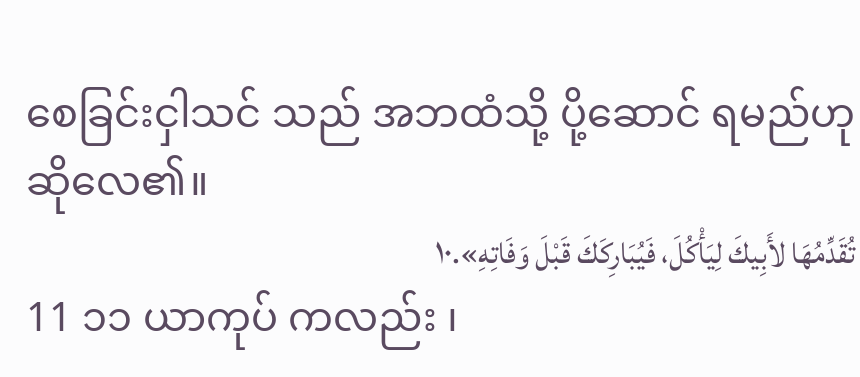စေခြင်းငှါသင် သည် အဘထံသို့ ပို့ဆောင် ရမည်ဟု ဆိုလေ၏။
تُقَدِّمُهَا لأَبِيكَ لِيَأْكُلَ، فَيُبَارِكَكَ قَبْلَ وَفَاتِهِ».١٠
11 ၁၁ ယာကုပ် ကလည်း ၊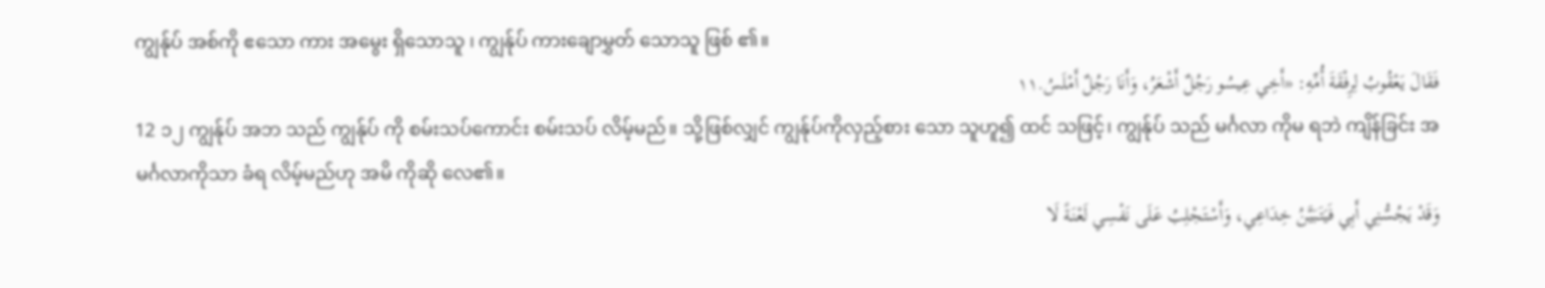ကျွန်ုပ် အစ်ကို ဧသော ကား အမွေး ရှိသောသူ ၊ ကျွန်ုပ် ကားချောမွှတ် သောသူ ဖြစ် ၏။
فَقَالَ يَعْقُوبُ لِرِفْقَةَ أُمِّهِ: «أَخِي عِيسُو رَجُلٌ أَشْعَرُ، وَأَنَا رَجُلٌ أَمْلَسُ.١١
12 ၁၂ ကျွန်ုပ် အဘ သည် ကျွန်ုပ် ကို စမ်းသပ်ကောင်း စမ်းသပ် လိမ့်မည်။ သို့ဖြစ်လျှင် ကျွန်ုပ်ကိုလှည့်စား သော သူဟူ၍ ထင် သဖြင့်၊ ကျွန်ုပ် သည် မင်္ဂလာ ကိုမ ရဘဲ ကျိန်ခြင်း အမင်္ဂလာကိုသာ ခံရ လိမ့်မည်ဟု အမိ ကိုဆို လေ၏။
وَقَدْ يَجُسُّنِي أَبِي فَيَتَبَيَّنُ خِدَاعِي، وَأَسْتَجْلِبُ عَلَى نَفْسِي لَعْنَةً لَا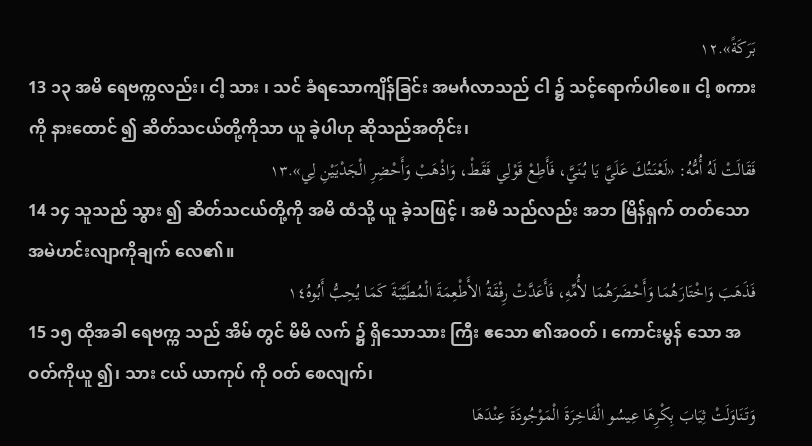بَرَكَةً».١٢
13 ၁၃ အမိ ရေဗက္ကလည်း၊ ငါ့ သား ၊ သင် ခံရသောကျိန်ခြင်း အမင်္ဂလာသည် ငါ ၌ သင့်ရောက်ပါစေ။ ငါ့ စကား ကို နားထောင် ၍ ဆိတ်သငယ်တို့ကိုသာ ယူ ခဲ့ပါဟု ဆိုသည်အတိုင်း၊
فَقَالَتْ لَهُ أُمُّهُ: «لَعْنَتُكَ عَلَيَّ يَا بُنَيَّ، فَأَطِعْ قَوْلِي فَقَطْ، وَاذْهَبْ وَأَحْضِرِ الْجَدْيَيْنِ لِي».١٣
14 ၁၄ သူသည် သွား ၍ ဆိတ်သငယ်တို့ကို အမိ ထံသို့ ယူ ခဲ့သဖြင့် ၊ အမိ သည်လည်း အဘ မြိန်ရှက် တတ်သော အမဲဟင်းလျာကိုချက် လေ၏။
فَذَهَبَ وَاخْتَارَهُمَا وَأَحْضَرَهُمَا لأُمِّهِ، فَأَعَدَّتْ رِفْقَةُ الأَطْعِمَةَ الْمُطَيَّبَةَ كَمَا يُحِبُّ أَبُوهُ١٤
15 ၁၅ ထိုအခါ ရေဗက္က သည် အိမ် တွင် မိမိ လက် ၌ ရှိသောသား ကြီး ဧသော ၏အဝတ် ၊ ကောင်းမွန် သော အဝတ်ကိုယူ ၍၊ သား ငယ် ယာကုပ် ကို ဝတ် စေလျက်၊
وَتَنَاوَلَتْ ثِيَابَ بِكْرِهَا عِيسُو الْفَاخِرَةَ الْمَوْجُودَةَ عِنْدَهَا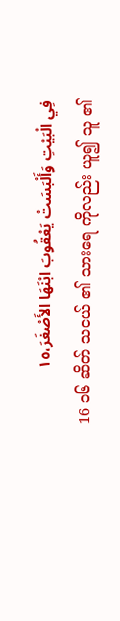فِي الْبَيْتِ وَأَلْبَسَتْ يَعْقُوبَ ابْنَهَا الأَصْغَرَ،١٥
16 ၁၆ ဆိတ် သငယ် ၏ သားရေ ကိုလည်း ယူ၍ သူ ၏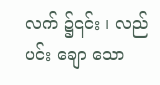လက် ၌၎င်း ၊ လည်ပင်း ချော သော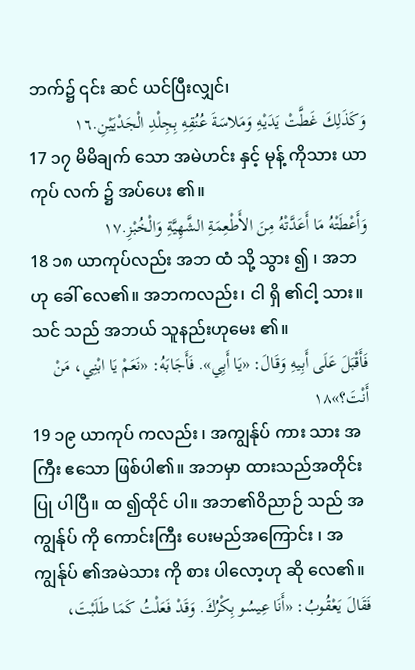ဘက်၌ ၎င်း ဆင် ယင်ပြီးလျှင်၊
وَكَذَلِكَ غَطَّتْ يَدَيْهِ وَمَلاسَةَ عُنُقِهِ بِجِلْدِ الْجَدْيَيْنِ.١٦
17 ၁၇ မိမိချက် သော အမဲဟင်း နှင့် မုန့် ကိုသား ယာကုပ် လက် ၌ အပ်ပေး ၏။
وَأَعْطَتْهُ مَا أَعَدَّتْهُ مِنَ الأَطْعِمَةِ الشَّهِيَّةِ وَالْخُبْزِ.١٧
18 ၁၈ ယာကုပ်လည်း အဘ ထံ သို့ သွား ၍ ၊ အဘ ဟု ခေါ် လေ၏။ အဘကလည်း၊ ငါ ရှိ ၏ငါ့ သား။ သင် သည် အဘယ် သူနည်းဟုမေး ၏။
فَأَقْبَلَ عَلَى أَبِيهِ وَقَالَ: «يَا أَبِي». فَأَجَابَهُ: «نَعَمْ يَا ابْنِي، مَنْ أَنْتَ؟»١٨
19 ၁၉ ယာကုပ် ကလည်း ၊ အကျွန်ုပ် ကား သား အကြီး ဧသော ဖြစ်ပါ၏။ အဘမှာ ထားသည်အတိုင်း ပြု ပါပြီ။ ထ ၍ထိုင် ပါ။ အဘ၏ဝိညာဉ် သည် အကျွန်ုပ် ကို ကောင်းကြီး ပေးမည်အကြောင်း ၊ အကျွန်ုပ် ၏အမဲသား ကို စား ပါလော့ဟု ဆို လေ၏။
فَقَالَ يَعْقُوبُ: «أَنَا عِيسُو بِكْرُكَ. وَقَدْ فَعَلْتُ كَمَا طَلَبْتَ،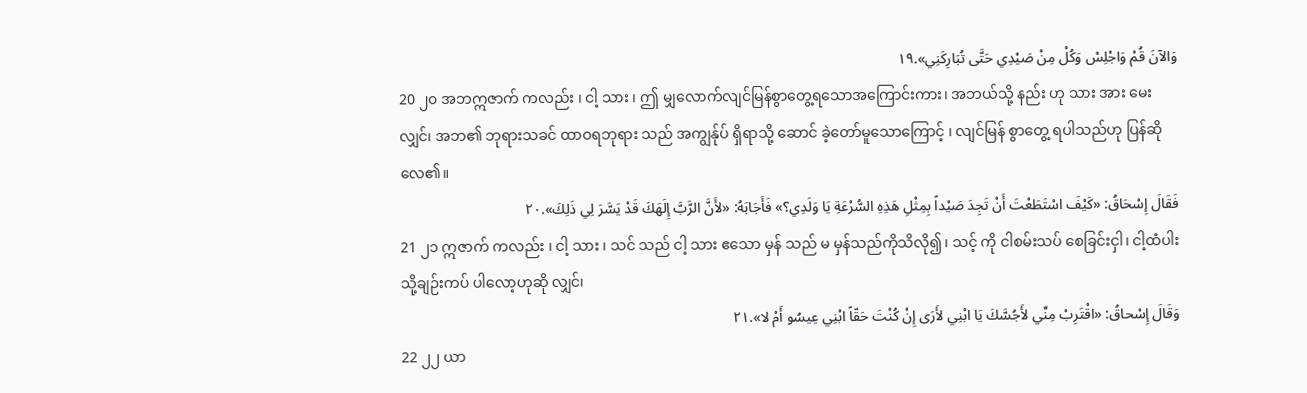وَالآنَ قُمْ وَاجْلِسْ وَكُلْ مِنْ صَيْدِي حَتَّى تُبَارِكَنِي».١٩
20 ၂၀ အဘဣဇာက် ကလည်း ၊ ငါ့ သား ၊ ဤ မျှလောက်လျင်မြန်စွာတွေ့ရသောအကြောင်းကား၊ အဘယ်သို့ နည်း ဟု သား အား မေး လျှင်၊ အဘ၏ ဘုရားသခင် ထာဝရဘုရား သည် အကျွန်ုပ် ရှိရာသို့ ဆောင် ခဲ့တော်မူသောကြောင့် ၊ လျင်မြန် စွာတွေ့ ရပါသည်ဟု ပြန်ဆို လေ၏။
فَقَالَ إِسْحَاقُ: «كَيْفَ اسْتَطَعْتَ أَنْ تَجِدَ صَيْداً بِمِثْلِ هَذِهِ السُّرْعَةِ يَا وَلَدِي؟» فَأَجَابَهُ: «لأَنَّ الرَّبَّ إِلَهَكَ قَدْ يَسَّرَ لِي ذَلِكَ».٢٠
21 ၂၁ ဣဇာက် ကလည်း ၊ ငါ့ သား ၊ သင် သည် ငါ့ သား ဧသော မှန် သည် မ မှန်သည်ကိုသိလို၍၊ သင့် ကို ငါစမ်းသပ် စေခြင်းငှါ၊ ငါ့ထံပါးသို့ချဉ်းကပ် ပါလော့ဟုဆို လျှင်၊
وَقَالَ إِسْحاقُ: «اقْتَرِبْ مِنِّي لأَجُسَّكَ يَا ابْنِي لأَرَى إِنْ كُنْتَ حَقّاً ابْنِي عِيسُو أَمْ لا».٢١
22 ၂၂ ယာ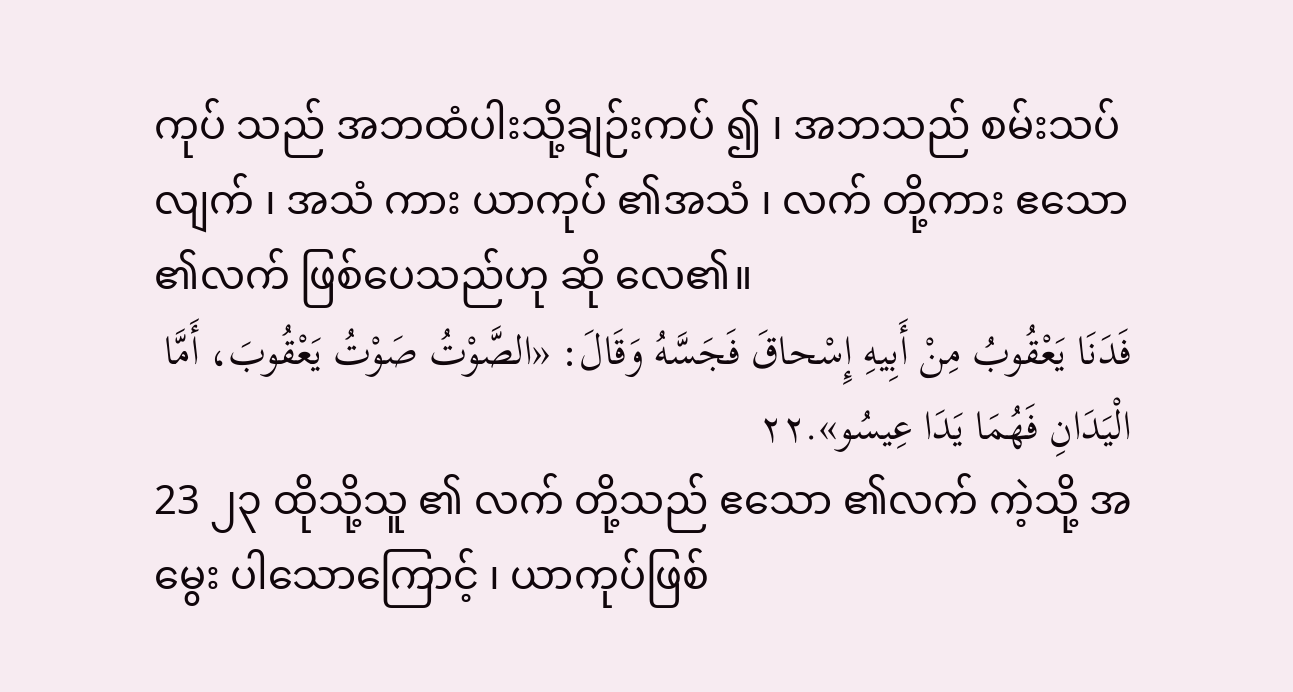ကုပ် သည် အဘထံပါးသို့ချဉ်းကပ် ၍ ၊ အဘသည် စမ်းသပ် လျက် ၊ အသံ ကား ယာကုပ် ၏အသံ ၊ လက် တို့ကား ဧသော ၏လက် ဖြစ်ပေသည်ဟု ဆို လေ၏။
فَدَنَا يَعْقُوبُ مِنْ أَبِيهِ إِسْحاقَ فَجَسَّهُ وَقَالَ: «الصَّوْتُ صَوْتُ يَعْقُوبَ، أَمَّا الْيَدَانِ فَهُمَا يَدَا عِيسُو».٢٢
23 ၂၃ ထိုသို့သူ ၏ လက် တို့သည် ဧသော ၏လက် ကဲ့သို့ အမွေး ပါသောကြောင့် ၊ ယာကုပ်ဖြစ်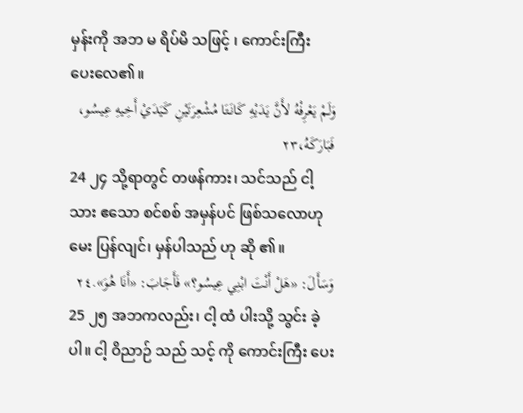မှန်းကို အဘ မ ရိပ်မိ သဖြင့် ၊ ကောင်းကြီး ပေးလေ၏။
وَلَمْ يَعْرِفْهُ لأَنَّ يَدَيْهِ كَانَتَا مُشْعِرَتَيْنِ كَيَدَيْ أَخِيهِ عِيسُو، فَبَارَكَهُ،٢٣
24 ၂၄ သို့ရာတွင် တဖန်ကား၊ သင်သည် ငါ့ သား ဧသော စင်စစ် အမှန်ပင် ဖြစ်သလောဟုမေး ပြန်လျင်၊ မှန်ပါသည် ဟု ဆို ၏။
وَسَأَلَ: «هَلْ أَنْتَ ابْنِي عِيسُو؟» فَأَجَابَ: «أَنَا هُوَ».٢٤
25 ၂၅ အဘကလည်း၊ ငါ့ ထံ ပါးသို့ သွင်း ခဲ့ပါ။ ငါ့ ဝိညာဉ် သည် သင့် ကို ကောင်းကြီး ပေး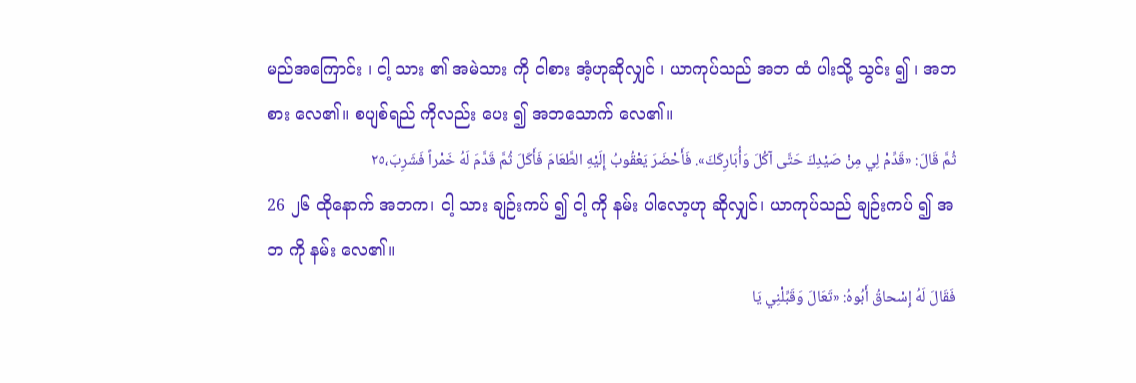မည်အကြောင်း ၊ ငါ့ သား ၏ အမဲသား ကို ငါစား အံ့ဟုဆိုလျှင် ၊ ယာကုပ်သည် အဘ ထံ ပါးသို့ သွင်း ၍ ၊ အဘစား လေ၏။ စပျစ်ရည် ကိုလည်း ပေး ၍ အဘသောက် လေ၏။
ثُمَّ قَالَ: «قَدِّمْ لِي مِنْ صَيْدِكَ حَتَّى آكُلَ وَأُبَارِكَكَ». فَأَحْضَرَ يَعْقُوبُ إِلَيْهِ الطَّعَامَ فَأَكَلَ ثُمَّ قَدَّمَ لَهُ خَمْراً فَشَرِبَ،٢٥
26 ၂၆ ထိုနောက် အဘက၊ ငါ့ သား ချဉ်းကပ် ၍ ငါ့ ကို နမ်း ပါလော့ဟု ဆိုလျှင်၊ ယာကုပ်သည် ချဉ်းကပ် ၍ အဘ ကို နမ်း လေ၏။
فَقَالَ لَهُ إِسْحاقُ أَبُوهُ: «تَعَالَ وَقَبِّلْنِي يَا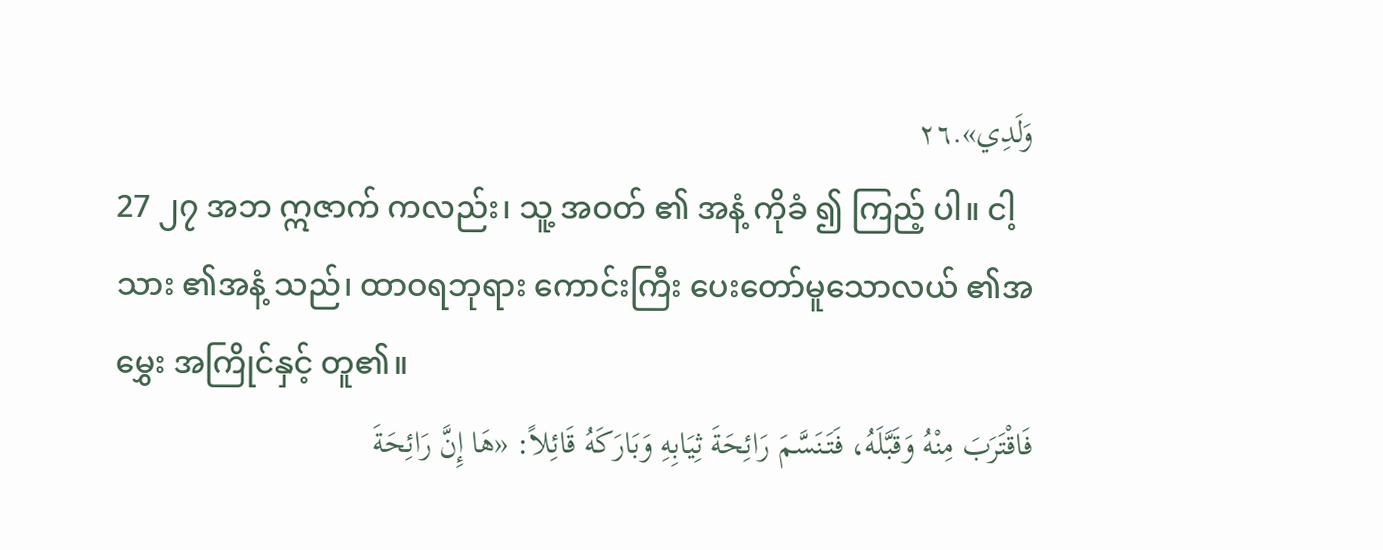وَلَدِي».٢٦
27 ၂၇ အဘ ဣဇာက် ကလည်း၊ သူ့ အဝတ် ၏ အနံ့ ကိုခံ ၍ ကြည့် ပါ။ ငါ့ သား ၏အနံ့ သည်၊ ထာဝရဘုရား ကောင်းကြီး ပေးတော်မူသောလယ် ၏အမွှေး အကြိုင်နှင့် တူ၏။
فَاقْتَرَبَ مِنْهُ وَقَبَّلَهُ، فَتَنَسَّمَ رَائِحَةَ ثِيَابِهِ وَبَارَكَهُ قَائِلاً: «هَا إِنَّ رَائِحَةَ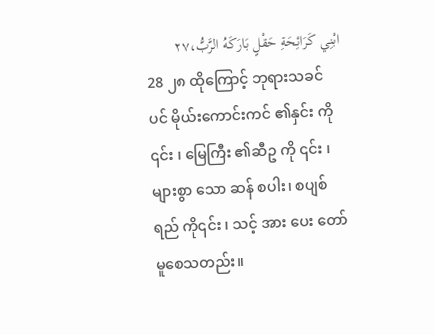ابْنِي كَرَائِحَةِ حَقْلٍ بَارَكَهُ الرَّبُّ،٢٧
28 ၂၈ ထိုကြောင့် ဘုရားသခင် ပင် မိုယ်းကောင်းကင် ၏နှင်း ကို ၎င်း ၊ မြေကြီး ၏ဆီဥ ကို ၎င်း ၊ များစွာ သော ဆန် စပါး၊ စပျစ်ရည် ကို၎င်း ၊ သင့် အား ပေး တော်မူစေသတည်း။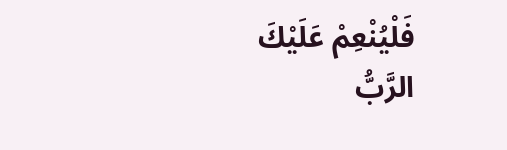فَلْيُنْعِمْ عَلَيْكَ الرَّبُّ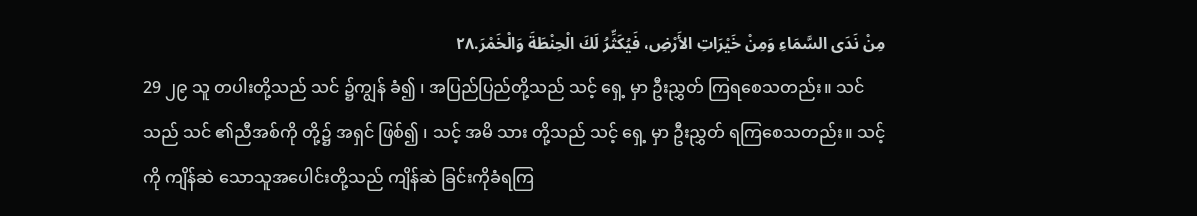مِنْ نَدَى السَّمَاءِ وَمِنْ خَيْرَاتِ الأَرْضِ، فَيُكَثِّرُ لَكَ الْحِنْطَةَ وَالْخَمْرَ.٢٨
29 ၂၉ သူ တပါးတို့သည် သင် ၌ကျွန် ခံ၍ ၊ အပြည်ပြည်တို့သည် သင့် ရှေ့ မှာ ဦးညွှတ် ကြရစေသတည်း။ သင်သည် သင် ၏ညီအစ်ကို တို့၌ အရှင် ဖြစ်၍ ၊ သင့် အမိ သား တို့သည် သင့် ရှေ့ မှာ ဦးညွှတ် ရကြစေသတည်း။ သင့် ကို ကျိန်ဆဲ သောသူအပေါင်းတို့သည် ကျိန်ဆဲ ခြင်းကိုခံရကြ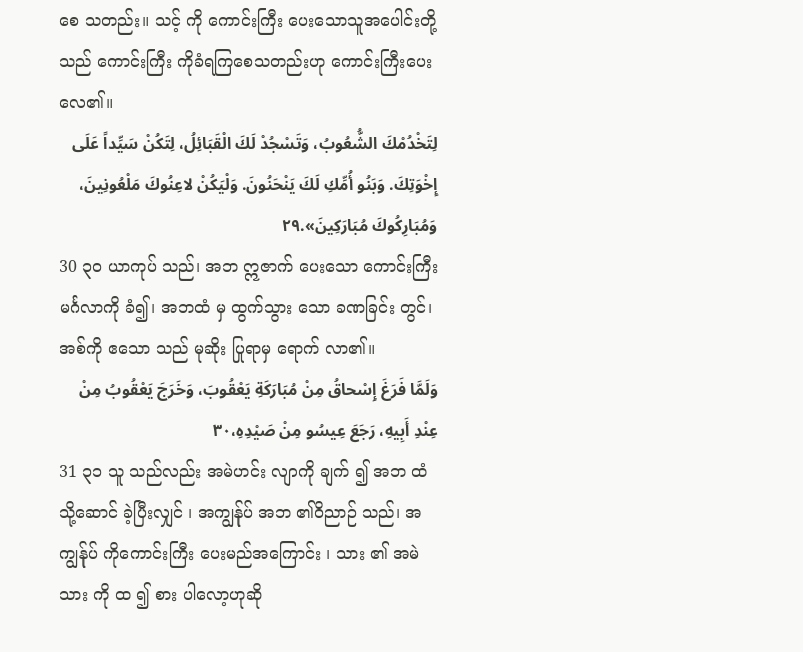စေ သတည်း။ သင့် ကို ကောင်းကြီး ပေးသောသူအပေါင်းတို့ သည် ကောင်းကြီး ကိုခံရကြစေသတည်းဟု ကောင်းကြီးပေးလေ၏။
لِتَخْدُمْكَ الشُّعُوبُ، وَتَسْجُدْ لَكَ الْقَبَائِلُ، لِتَكُنْ سَيِّداً عَلَى إِخْوَتِكَ. وَبَنُو أُمِّكِ لَكَ يَنْحَنُونَ. وَلْيَكُنْ لاعِنُوكَ مَلْعُونِينَ، وَمُبَارِكُوكَ مُبَارَكِينَ».٢٩
30 ၃၀ ယာကုပ် သည်၊ အဘ ဣဇာက် ပေးသော ကောင်းကြီး မင်္ဂလာကို ခံ၍၊ အဘထံ မှ ထွက်သွား သော ခဏခြင်း တွင်၊ အစ်ကို ဧသော သည် မုဆိုး ပြုရာမှ ရောက် လာ၏။
وَلَمَّا فَرَغَ إِسْحاقُ مِنْ مُبَارَكَةِ يَعْقُوبَ، وَخَرَجَ يَعْقُوبُ مِنْ عِنْدِ أَبِيهِ، رَجَعَ عِيسُو مِنْ صَيْدِهِ،٣٠
31 ၃၁ သူ သည်လည်း အမဲဟင်း လျာကို ချက် ၍ အဘ ထံ သို့ဆောင် ခဲ့ပြီးလျှင် ၊ အကျွန်ုပ် အဘ ၏ဝိညာဉ် သည်၊ အကျွန်ုပ် ကိုကောင်းကြီး ပေးမည်အကြောင်း ၊ သား ၏ အမဲသား ကို ထ ၍ စား ပါလော့ဟုဆို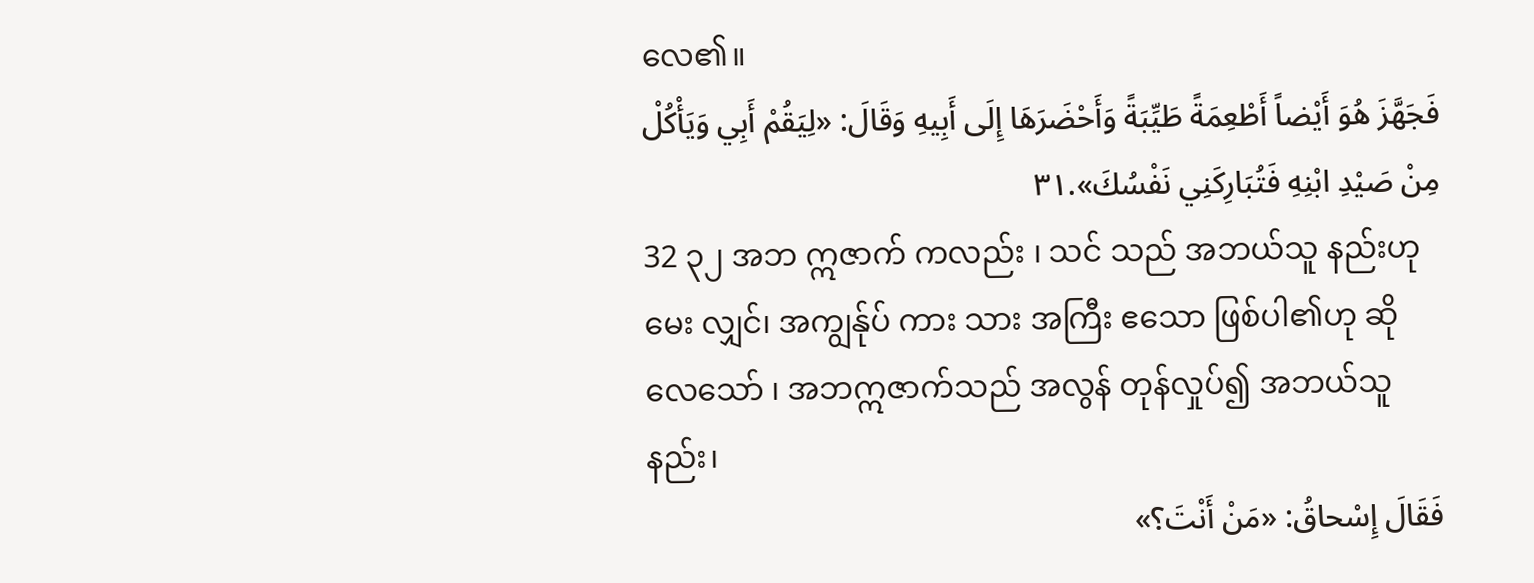လေ၏။
فَجَهَّزَ هُوَ أَيْضاً أَطْعِمَةً طَيِّبَةً وَأَحْضَرَهَا إِلَى أَبِيهِ وَقَالَ: «لِيَقُمْ أَبِي وَيَأْكُلْ مِنْ صَيْدِ ابْنِهِ فَتُبَارِكَنِي نَفْسُكَ».٣١
32 ၃၂ အဘ ဣဇာက် ကလည်း ၊ သင် သည် အဘယ်သူ နည်းဟုမေး လျှင်၊ အကျွန်ုပ် ကား သား အကြီး ဧသော ဖြစ်ပါ၏ဟု ဆို လေသော် ၊ အဘဣဇာက်သည် အလွန် တုန်လှုပ်၍ အဘယ်သူနည်း၊
فَقَالَ إِسْحاقُ: «مَنْ أَنْتَ؟»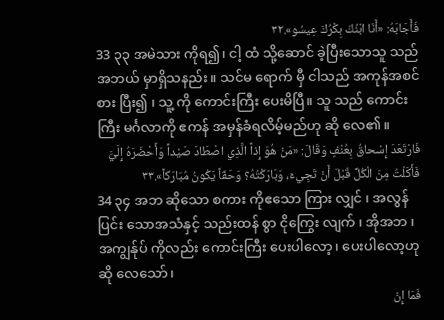فَأَجَابَهُ: «أَنَا ابْنُكَ بِكْرُكَ عِيسُو».٣٢
33 ၃၃ အမဲသား ကိုရ၍၊ ငါ့ ထံ သို့ဆောင် ခဲ့ပြီးသောသူ သည် အဘယ် မှာရှိသနည်း။ သင်မ ရောက် မှီ ငါသည် အကုန်အစင် စား ပြီး၍ ၊ သူ့ ကို ကောင်းကြီး ပေးမိပြီ။ သူ သည် ကောင်းကြီး မင်္ဂလာကို ဧကန် အမှန်ခံရလိမ့်မည်ဟု ဆို လေ၏။
فَارْتَعَدَ إِسْحاقُ بِعُنْفٍ وَقَالَ: «مَنْ هُوَ إِذاً الَّذِي اصْطَادَ صَيْداً وَأَحْضَرَهُ إِلَيَّ فَأَكَلْتُ مِنَ الْكُلِّ قَبْلَ أَنْ تَجِيءَ، وَبَارَكْتُهُ؟ وَحَقّاً يَكُونُ مُبَارَكاً».٣٣
34 ၃၄ အဘ ဆိုသော စကား ကိုဧသော ကြား လျှင် ၊ အလွန် ပြင်း သောအသံနှင့် သည်းထန် စွာ ငိုကြွေး လျက် ၊ အိုအဘ ၊ အကျွန်ုပ် ကိုလည်း ကောင်းကြီး ပေးပါလော့၊ ပေးပါလော့ဟုဆို လေသော်၊
فَمَا إِنْ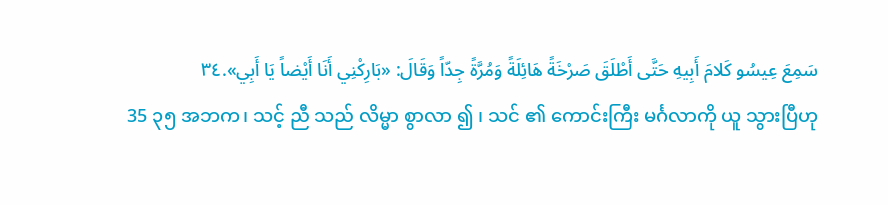سَمِعَ عِيسُو كَلامَ أَبِيهِ حَتَّى أَطْلَقَ صَرْخَةً هَائِلَةً وَمُرَّةً جِدّاً وَقَالَ: «بَارِكْنِي أَنَا أَيْضاً يَا أَبِي».٣٤
35 ၃၅ အဘက၊ သင့် ညီ သည် လိမ္မာ စွာလာ ၍ ၊ သင် ၏ ကောင်းကြီး မင်္ဂလာကို ယူ သွားပြီဟု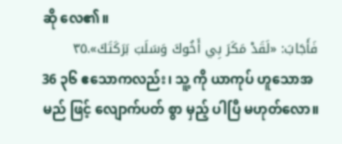ဆို လေ၏။
فَأَجَابَ: «لَقَدْ مَكَرَ بِي أَخُوكَ وَسَلَبَ بَرَكَتَكَ».٣٥
36 ၃၆ ဧသောကလည်း၊ သူ့ ကို ယာကုပ် ဟူသောအမည် ဖြင့် လျောက်ပတ် စွာ မှည့် ပါပြီ မဟုတ်လော။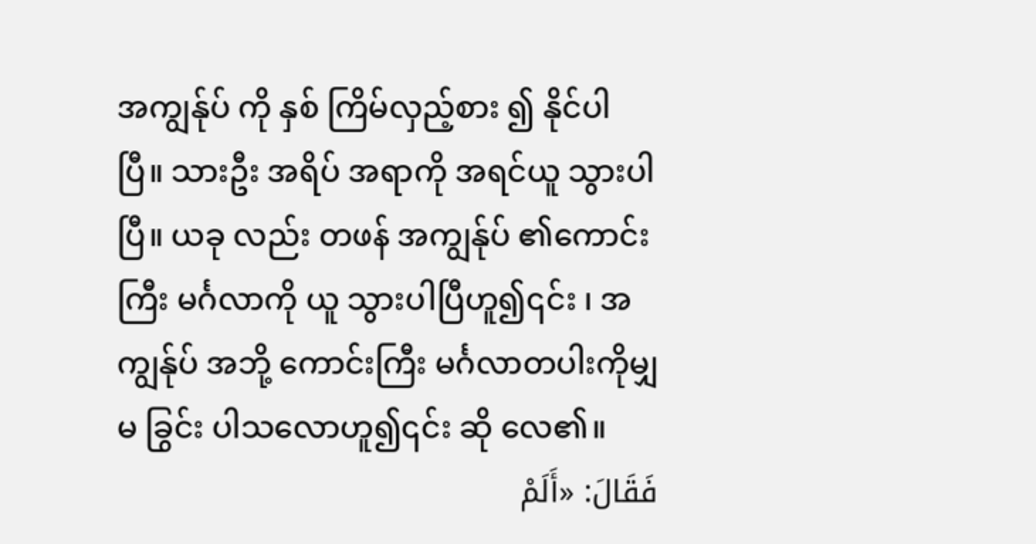အကျွန်ုပ် ကို နှစ် ကြိမ်လှည့်စား ၍ နိုင်ပါပြီ။ သားဦး အရိပ် အရာကို အရင်ယူ သွားပါပြီ။ ယခု လည်း တဖန် အကျွန်ုပ် ၏ကောင်းကြီး မင်္ဂလာကို ယူ သွားပါပြီဟူ၍၎င်း ၊ အကျွန်ုပ် အဘို့ ကောင်းကြီး မင်္ဂလာတပါးကိုမျှ မ ခြွင်း ပါသလောဟူ၍၎င်း ဆို လေ၏။
فَقَالَ: «أَلَمْ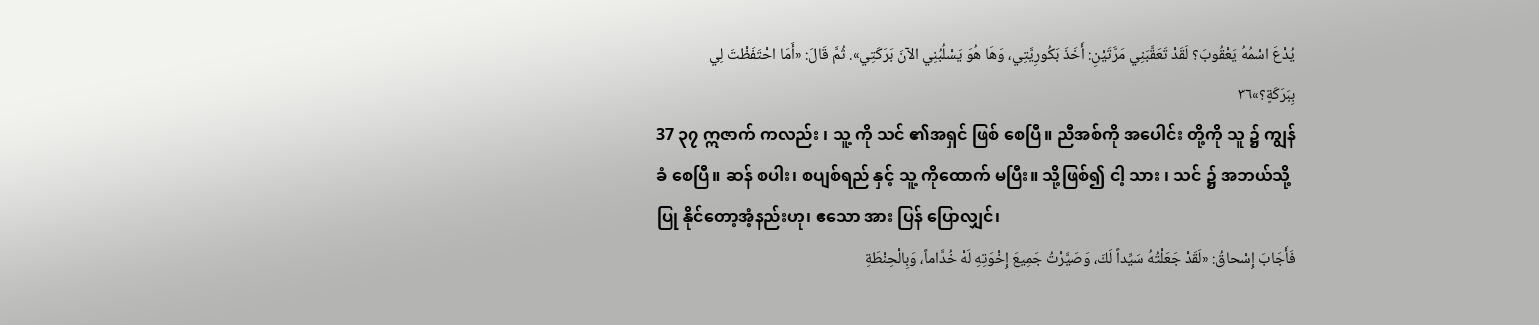يُدْعَ اسْمُهُ يَعْقُوبَ؟ لَقَدْ تَعَقَّبَنِي مَرَّتَيْنِ: أَخَذَ بَكُورِيَّتِي، وَهَا هُوَ يَسْلُبُنِي الآنَ بَرَكَتِي». ثُمَّ قَالَ: «أَمَا احْتَفَظْتَ لِي بِبَرَكَةٍ؟»٣٦
37 ၃၇ ဣဇာက် ကလည်း ၊ သူ့ ကို သင် ၏အရှင် ဖြစ် စေပြီ။ ညီအစ်ကို အပေါင်း တို့ကို သူ ၌ ကျွန် ခံ စေပြီ။ ဆန် စပါး၊ စပျစ်ရည် နှင့် သူ့ ကိုထောက် မပြီး။ သို့ဖြစ်၍ ငါ့ သား ၊ သင် ၌ အဘယ်သို့ ပြု နိုင်တော့အံ့နည်းဟု၊ ဧသော အား ပြန် ပြောလျှင်၊
فَأَجَابَ إِسْحاقُ: «لَقَدْ جَعَلْتُهُ سَيِّداً لَكَ، وَصَيَّرْتُ جَمِيعَ إِخْوَتِهِ لَهْ خُدَّاماً، وَبِالْحِنْطَةِ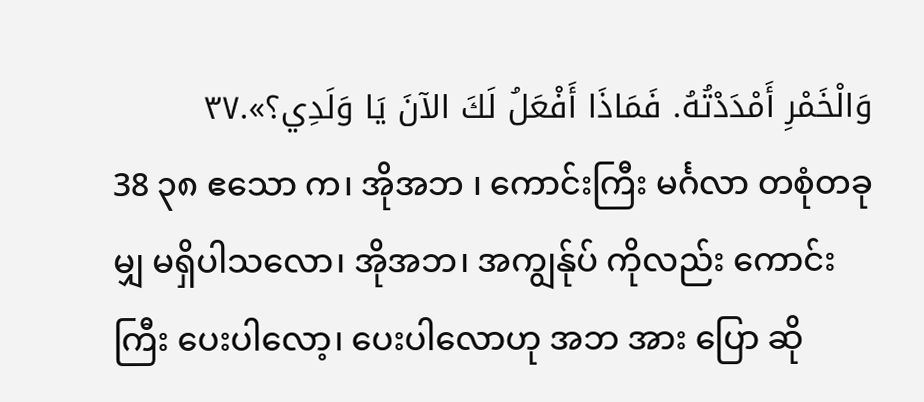وَالْخَمْرِ أَمْدَدْتُهُ. فَمَاذَا أَفْعَلُ لَكَ الآنَ يَا وَلَدِي؟».٣٧
38 ၃၈ ဧသော က၊ အိုအဘ ၊ ကောင်းကြီး မင်္ဂလာ တစုံတခု မျှ မရှိပါသလော၊ အိုအဘ၊ အကျွန်ုပ် ကိုလည်း ကောင်းကြီး ပေးပါလော့၊ ပေးပါလောဟု အဘ အား ပြော ဆို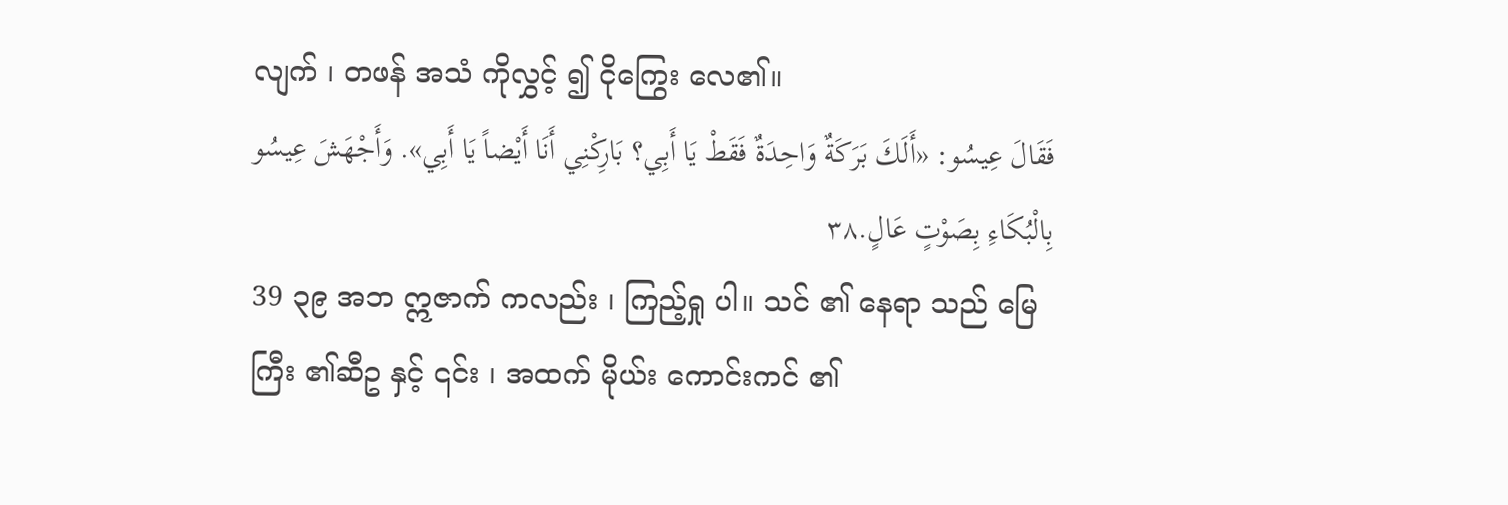လျက် ၊ တဖန် အသံ ကိုလွှင့် ၍ ငိုကြွေး လေ၏။
فَقَالَ عِيسُو: «أَلَكَ بَرَكَةٌ وَاحِدَةٌ فَقَطْ يَا أَبِي؟ بَارِكْنِي أَنَا أَيْضاً يَا أَبِي». وَأَجْهَشَ عِيسُو بِالْبُكَاءِ بِصَوْتٍ عَالٍ.٣٨
39 ၃၉ အဘ ဣဇာက် ကလည်း ၊ ကြည့်ရှု ပါ။ သင် ၏ နေရာ သည် မြေကြီး ၏ဆီဥ နှင့် ၎င်း ၊ အထက် မိုယ်း ကောင်းကင် ၏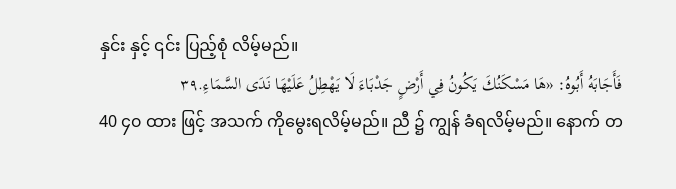နှင်း နှင့် ၎င်း ပြည့်စုံ လိမ့်မည်။
فَأَجَابَهُ أَبُوهُ: «هَا مَسْكَنُكَ يَكُونُ فِي أَرْضٍ جَدْبَاءَ لَا يَهْطِلُ عَلَيْهَا نَدَى السَّمَاءِ.٣٩
40 ၄၀ ထား ဖြင့် အသက် ကိုမွေးရလိမ့်မည်။ ညီ ၌ ကျွန် ခံရလိမ့်မည်။ နောက် တ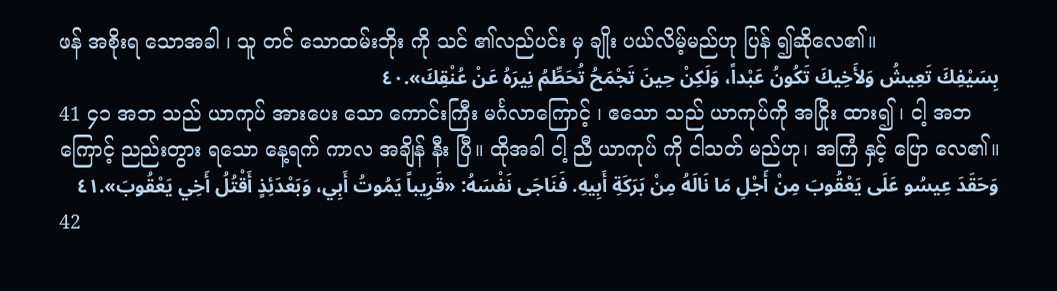ဖန် အစိုးရ သောအခါ ၊ သူ တင် သောထမ်းဘိုး ကို သင် ၏လည်ပင်း မှ ချိုး ပယ်လိမ့်မည်ဟု ပြန် ၍ဆိုလေ၏။
بِسَيْفِكَ تَعِيشُ وَلأَخِيكَ تَكُونُ عَبْداً، وَلَكِنْ حِينَ تَجْمَحُ تُحَطِّمُ نِيرَهُ عَنْ عُنْقِكَ».٤٠
41 ၄၁ အဘ သည် ယာကုပ် အားပေး သော ကောင်းကြီး မင်္ဂလာကြောင့် ၊ ဧသော သည် ယာကုပ်ကို အငြိုး ထား၍ ၊ ငါ့ အဘ ကြောင့် ညည်းတွား ရသော နေ့ရက် ကာလ အချိန် နီး ပြီ။ ထိုအခါ ငါ့ ညီ ယာကုပ် ကို ငါသတ် မည်ဟု၊ အကြံ နှင့် ပြော လေ၏။
وَحَقَدَ عِيسُو عَلَى يَعْقُوبَ مِنْ أَجْلِ مَا نَالَهُ مِنْ بَرَكَةِ أَبِيهِ. فَنَاجَى نَفْسَهُ: «قَرِيباً يَمُوتُ أَبِي، وَبَعْدَئِذٍ أَقْتُلُ أَخِي يَعْقُوبَ».٤١
42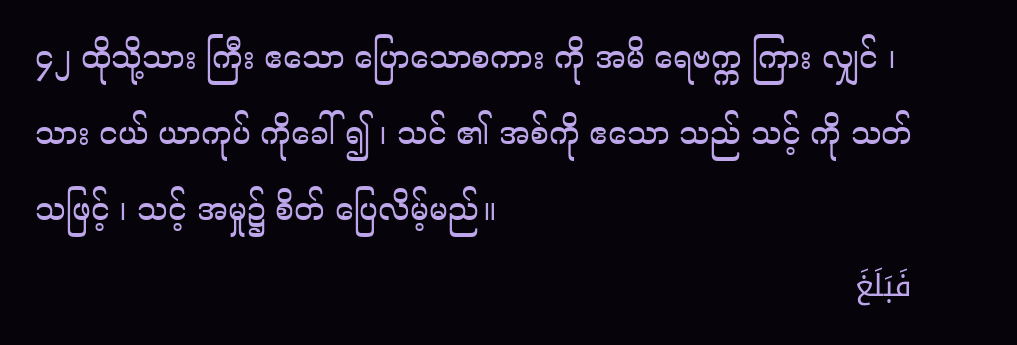၄၂ ထိုသို့သား ကြီး ဧသော ပြောသောစကား ကို အမိ ရေဗက္က ကြား လျှင် ၊ သား ငယ် ယာကုပ် ကိုခေါ် ၍ ၊ သင် ၏ အစ်ကို ဧသော သည် သင့် ကို သတ် သဖြင့် ၊ သင့် အမှု၌ စိတ် ပြေလိမ့်မည်။
فَبَلَغَ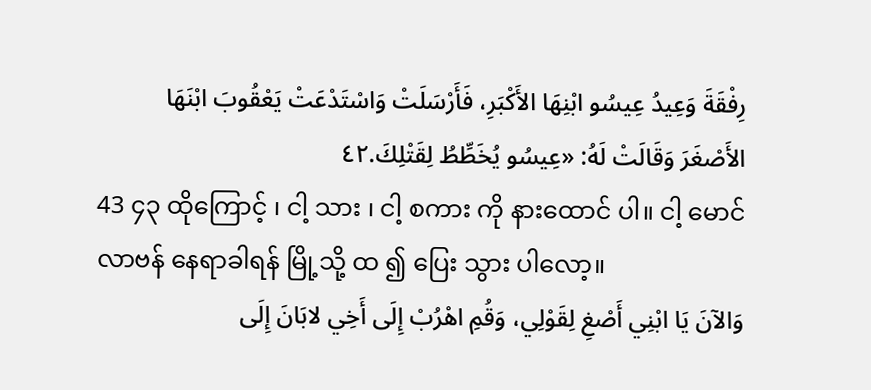رِفْقَةَ وَعِيدُ عِيسُو ابْنِهَا الأَكْبَرِ، فَأَرْسَلَتْ وَاسْتَدْعَتْ يَعْقُوبَ ابْنَهَا الأَصْغَرَ وَقَالَتْ لَهُ: «عِيسُو يُخَطِّطُ لِقَتْلِكَ.٤٢
43 ၄၃ ထိုကြောင့် ၊ ငါ့ သား ၊ ငါ့ စကား ကို နားထောင် ပါ။ ငါ့ မောင် လာဗန် နေရာခါရန် မြို့သို့ ထ ၍ ပြေး သွား ပါလော့။
وَالآنَ يَا ابْنِي أَصْغِ لِقَوْلِي، وَقُمِ اهْرُبْ إِلَى أَخِي لابَانَ إِلَى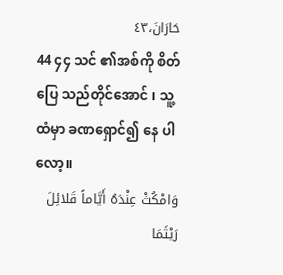حَارَانَ،٤٣
44 ၄၄ သင် ၏အစ်ကို စိတ် ပြေ သည်တိုင်အောင် ၊ သူ့ ထံမှာ ခဏရှောင်၍ နေ ပါလော့။
وَامْكُثْ عِنْدَهُ أَيَّاماً قَلائِلَ رَيْثَمَا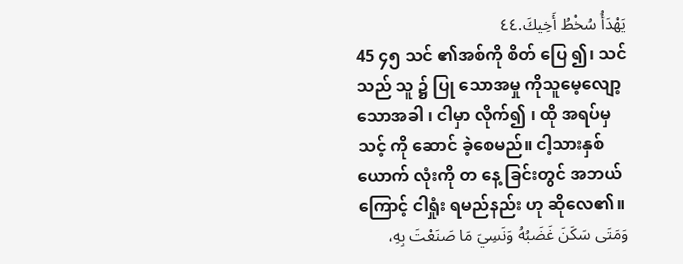يَهْدَأُ سُخْطُ أَخِيكَ.٤٤
45 ၄၅ သင် ၏အစ်ကို စိတ် ပြေ ၍၊ သင် သည် သူ ၌ ပြု သောအမှု ကိုသူမေ့လျော့ သောအခါ ၊ ငါမှာ လိုက်၍ ၊ ထို အရပ်မှ သင့် ကို ဆောင် ခဲ့စေမည်။ ငါ့သားနှစ် ယောက် လုံးကို တ နေ့ ခြင်းတွင် အဘယ်ကြောင့် ငါရှုံး ရမည်နည်း ဟု ဆိုလေ၏။
وَمَتَى سَكَنَ غَضَبُهُ وَنَسِيَ مَا صَنَعْتَ بِهِ،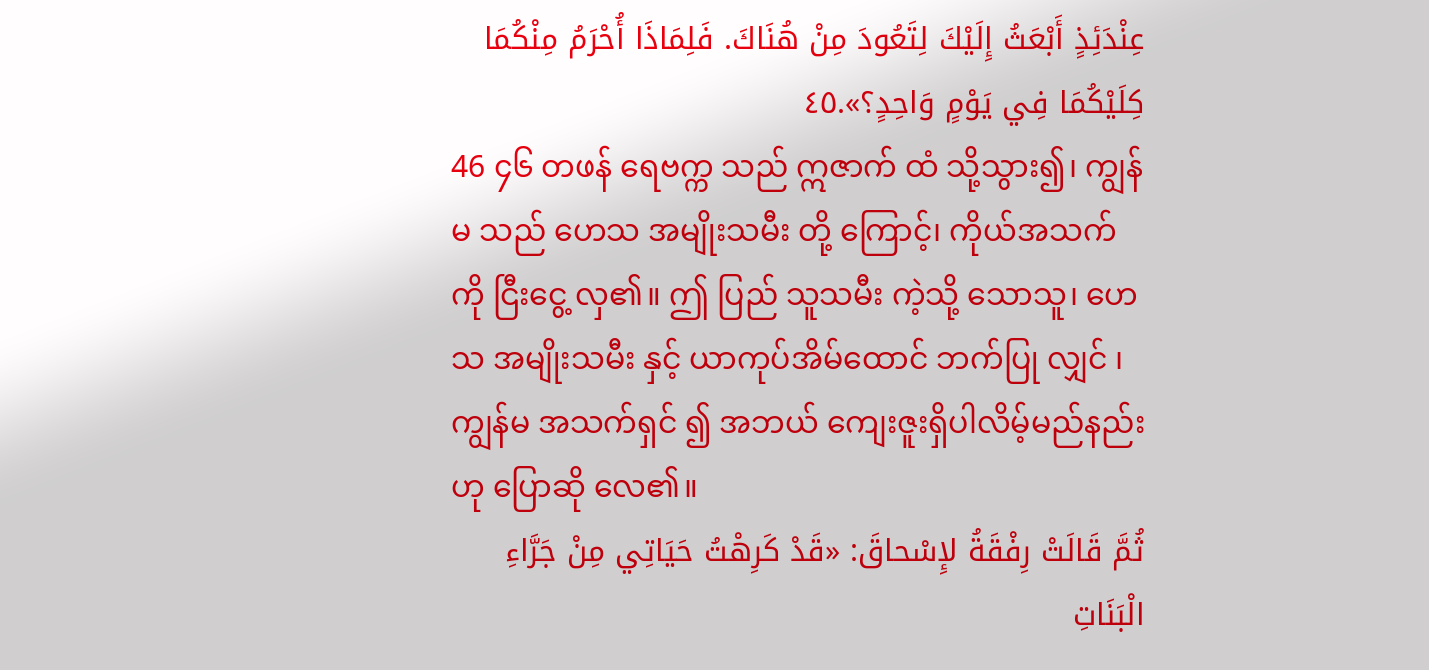عِنْدَئِذٍ أَبْعَثُ إِلَيْكَ لِتَعُودَ مِنْ هُنَاكَ. فَلِمَاذَا أُحْرَمُ مِنْكُمَا كِلَيْكُمَا فِي يَوْمٍ وَاحِدٍ؟».٤٥
46 ၄၆ တဖန် ရေဗက္က သည် ဣဇာက် ထံ သို့သွား၍၊ ကျွန်မ သည် ဟေသ အမျိုးသမီး တို့ ကြောင့်၊ ကိုယ်အသက် ကို ငြီးငွေ့ လှ၏။ ဤ ပြည် သူသမီး ကဲ့သို့ သောသူ၊ ဟေသ အမျိုးသမီး နှင့် ယာကုပ်အိမ်ထောင် ဘက်ပြု လျှင် ၊ ကျွန်မ အသက်ရှင် ၍ အဘယ် ကျေးဇူးရှိပါလိမ့်မည်နည်းဟု ပြောဆို လေ၏။
ثُمَّ قَالَتْ رِفْقَةُ لإِسْحاقَ: «قَدْ كَرِهْتُ حَيَاتِي مِنْ جَرَّاءِ الْبَنَاتِ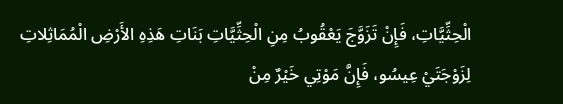الْحِثِّيَّاتِ، فَإِنْ تَزَوَّجَ يَعْقُوبُ مِنِ الْحِثِّيَّاتِ بَنَاتِ هَذِهِ الأَرْضِ الْمُمَاثِلاتِ لِزَوْجَتَيْ عِيسُو، فَإِنَّ مَوْتِي خَيْرٌ مِنْ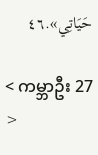حَيَاتِي».٤٦

< ကမ္ဘာဦး 27 >